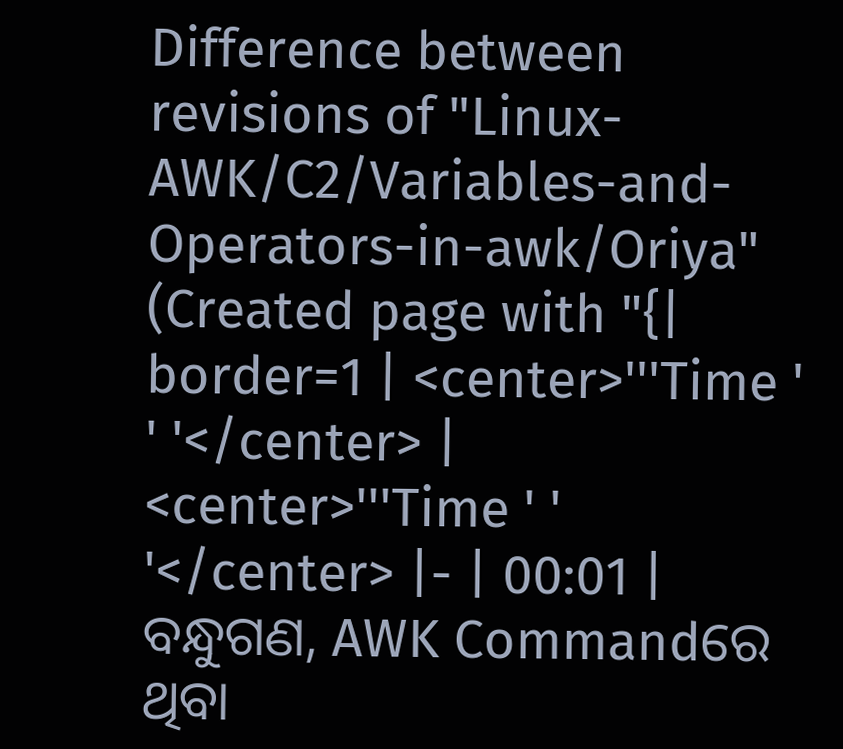Difference between revisions of "Linux-AWK/C2/Variables-and-Operators-in-awk/Oriya"
(Created page with "{| border=1 | <center>'''Time ' ' '</center> | <center>'''Time ' ' '</center> |- | 00:01 | ବନ୍ଧୁଗଣ, AWK Commandରେ ଥିବା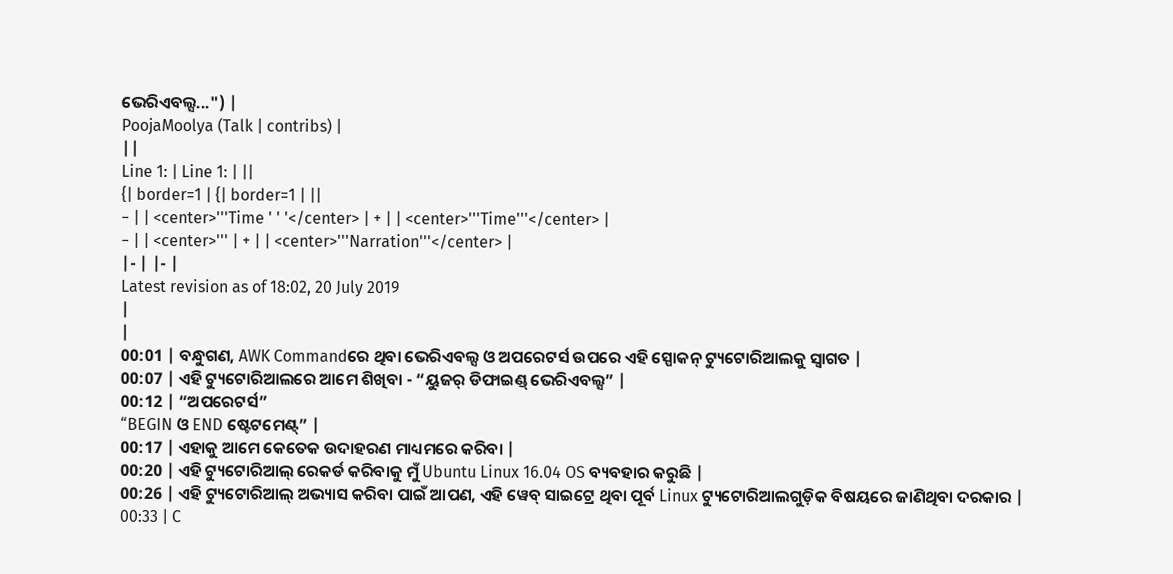ଭେରିଏବଲ୍ସ...") |
PoojaMoolya (Talk | contribs) |
||
Line 1: | Line 1: | ||
{| border=1 | {| border=1 | ||
− | | <center>'''Time ' ' '</center> | + | | <center>'''Time'''</center> |
− | | <center>''' | + | | <center>'''Narration'''</center> |
|- | |- |
Latest revision as of 18:02, 20 July 2019
|
|
00:01 | ବନ୍ଧୁଗଣ, AWK Commandରେ ଥିବା ଭେରିଏବଲ୍ସ ଓ ଅପରେଟର୍ସ ଉପରେ ଏହି ସ୍ପୋକନ୍ ଟ୍ୟୁଟୋରିଆଲକୁ ସ୍ୱାଗତ |
00:07 | ଏହି ଟ୍ୟୁଟୋରିଆଲରେ ଆମେ ଶିଖିବା - “ୟୁଜର୍ ଡିଫାଇଣ୍ଡ୍ ଭେରିଏବଲ୍ସ” |
00:12 | “ଅପରେଟର୍ସ”
“BEGIN ଓ END ଷ୍ଟେଟମେଣ୍ଟ୍” |
00:17 | ଏହାକୁ ଆମେ କେତେକ ଉଦାହରଣ ମାଧ୍ୟମରେ କରିବା |
00:20 | ଏହି ଟ୍ୟୁଟୋରିଆଲ୍ ରେକର୍ଡ କରିବାକୁ ମୁଁ Ubuntu Linux 16.04 OS ବ୍ୟବହାର କରୁଛି |
00:26 | ଏହି ଟ୍ୟୁଟୋରିଆଲ୍ ଅଭ୍ୟାସ କରିବା ପାଇଁ ଆପଣ, ଏହି ୱେବ୍ ସାଇଟ୍ରେ ଥିବା ପୂର୍ବ Linux ଟ୍ୟୁଟୋରିଆଲଗୁଡ଼ିକ ବିଷୟରେ ଜାଣିଥିବା ଦରକାର |
00:33 | C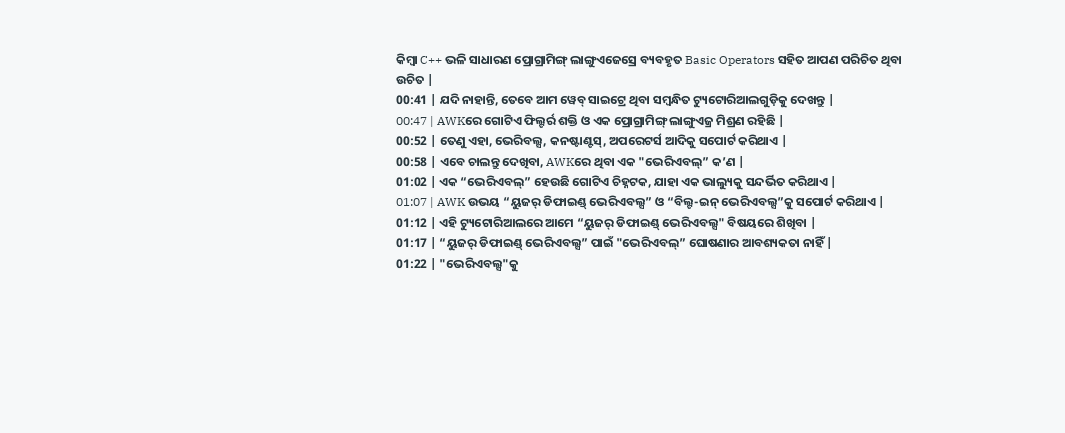କିମ୍ୱା C++ ଭଳି ସାଧାରଣ ପ୍ରୋଗ୍ରାମିଙ୍ଗ୍ ଲାଙ୍ଗୁଏଜେସ୍ରେ ବ୍ୟବହୃତ Basic Operators ସହିତ ଆପଣ ପରିଚିତ ଥିବା ଉଚିତ |
00:41 | ଯଦି ନାହାନ୍ତି, ତେବେ ଆମ ୱେବ୍ ସାଇଟ୍ରେ ଥିବା ସମ୍ୱନ୍ଧିତ ଟ୍ୟୁଟୋରିଆଲଗୁଡ଼ିକୁ ଦେଖନ୍ତୁ |
00:47 | AWKରେ ଗୋଟିଏ ଫିଲ୍ଟର୍ର ଶକ୍ତି ଓ ଏକ ପ୍ରୋଗ୍ରାମିଙ୍ଗ୍ ଲାଙ୍ଗୁଏଜ୍ର ମିଶ୍ରଣ ରହିଛି |
00:52 | ତେଣୁ ଏହା, ଭେରିବଲ୍ସ, କନଷ୍ଟାଣ୍ଟସ୍, ଅପରେଟର୍ସ ଆଦିକୁ ସପୋର୍ଟ କରିଥାଏ |
00:58 | ଏବେ ଚାଲନ୍ତୁ ଦେଖିବା, AWKରେ ଥିବା ଏକ "ଭେରିଏବଲ୍” କ’ଣ |
01:02 | ଏକ “ଭେରିଏବଲ୍” ହେଉଛି ଗୋଟିଏ ଚିହ୍ନଟକ, ଯାହା ଏକ ଭାଲ୍ୟୁକୁ ସନ୍ଦର୍ଭିତ କରିଥାଏ |
01:07 | AWK ଉଭୟ “ୟୁଜର୍ ଡିଫାଇଣ୍ଡ୍ ଭେରିଏବଲ୍ସ” ଓ “ବିଲ୍ଟ-ଇନ୍ ଭେରିଏବଲ୍ସ”କୁ ସପୋର୍ଟ କରିଥାଏ |
01:12 | ଏହି ଟ୍ୟୁଟୋରିଆଲରେ ଆମେ “ୟୁଜର୍ ଡିଫାଇଣ୍ଡ୍ ଭେରିଏବଲ୍ସ" ବିଷୟରେ ଶିଖିବା |
01:17 | “ୟୁଜର୍ ଡିଫାଇଣ୍ଡ୍ ଭେରିଏବଲ୍ସ” ପାଇଁ "ଭେରିଏବଲ୍” ଘୋଷଣାର ଆବଶ୍ୟକତା ନାହିଁ |
01:22 | "ଭେରିଏବଲ୍ସ"କୁ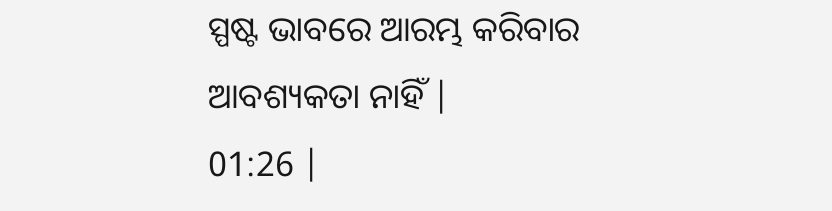ସ୍ପଷ୍ଟ ଭାବରେ ଆରମ୍ଭ କରିବାର ଆବଶ୍ୟକତା ନାହିଁ |
01:26 |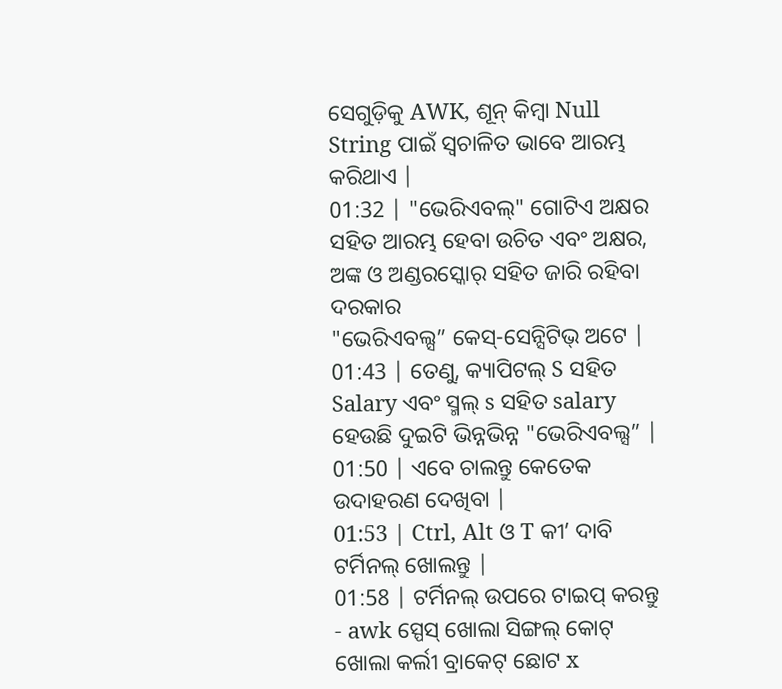ସେଗୁଡ଼ିକୁ AWK, ଶୂନ୍ କିମ୍ୱା Null String ପାଇଁ ସ୍ୱଚାଳିତ ଭାବେ ଆରମ୍ଭ କରିଥାଏ |
01:32 | "ଭେରିଏବଲ୍" ଗୋଟିଏ ଅକ୍ଷର ସହିତ ଆରମ୍ଭ ହେବା ଉଚିତ ଏବଂ ଅକ୍ଷର, ଅଙ୍କ ଓ ଅଣ୍ଡରସ୍କୋର୍ ସହିତ ଜାରି ରହିବା ଦରକାର
"ଭେରିଏବଲ୍ସ” କେସ୍-ସେନ୍ସିଟିଭ୍ ଅଟେ |
01:43 | ତେଣୁ, କ୍ୟାପିଟଲ୍ S ସହିତ Salary ଏବଂ ସ୍ମଲ୍ s ସହିତ salary ହେଉଛି ଦୁଇଟି ଭିନ୍ନଭିନ୍ନ "ଭେରିଏବଲ୍ସ” |
01:50 | ଏବେ ଚାଲନ୍ତୁ କେତେକ ଉଦାହରଣ ଦେଖିବା |
01:53 | Ctrl, Alt ଓ T କୀ’ ଦାବି ଟର୍ମିନଲ୍ ଖୋଲନ୍ତୁ |
01:58 | ଟର୍ମିନଲ୍ ଉପରେ ଟାଇପ୍ କରନ୍ତୁ - awk ସ୍ପେସ୍ ଖୋଲା ସିଙ୍ଗଲ୍ କୋଟ୍ ଖୋଲା କର୍ଲୀ ବ୍ରାକେଟ୍ ଛୋଟ x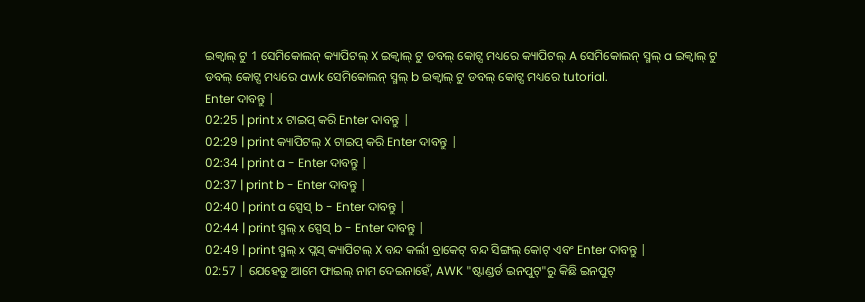ଇକ୍ୱାଲ୍ ଟୁ 1 ସେମିକୋଲନ୍ କ୍ୟାପିଟଲ୍ X ଇକ୍ୱାଲ୍ ଟୁ ଡବଲ୍ କୋଟ୍ସ ମଧ୍ୟରେ କ୍ୟାପିଟଲ୍ A ସେମିକୋଲନ୍ ସ୍ମଲ୍ a ଇକ୍ୱାଲ୍ ଟୁ ଡବଲ୍ କୋଟ୍ସ ମଧ୍ୟରେ awk ସେମିକୋଲନ୍ ସ୍ମଲ୍ b ଇକ୍ୱାଲ୍ ଟୁ ଡବଲ୍ କୋଟ୍ସ ମଧ୍ୟରେ tutorial.
Enter ଦାବନ୍ତୁ |
02:25 | print x ଟାଇପ୍ କରି Enter ଦାବନ୍ତୁ |
02:29 | print କ୍ୟାପିଟଲ୍ X ଟାଇପ୍ କରି Enter ଦାବନ୍ତୁ |
02:34 | print a - Enter ଦାବନ୍ତୁ |
02:37 | print b - Enter ଦାବନ୍ତୁ |
02:40 | print a ସ୍ପେସ୍ b - Enter ଦାବନ୍ତୁ |
02:44 | print ସ୍ମଲ୍ x ସ୍ପେସ୍ b - Enter ଦାବନ୍ତୁ |
02:49 | print ସ୍ମଲ୍ x ପ୍ଲସ୍ କ୍ୟାପିଟଲ୍ X ବନ୍ଦ କର୍ଲୀ ବ୍ରାକେଟ୍ ବନ୍ଦ ସିଙ୍ଗଲ୍ କୋଟ୍ ଏବଂ Enter ଦାବନ୍ତୁ |
02:57 | ଯେହେତୁ ଆମେ ଫାଇଲ୍ ନାମ ଦେଇନାହେଁ, AWK "ଷ୍ଟାଣ୍ଡର୍ଡ ଇନପୁଟ୍"ରୁ କିଛି ଇନପୁଟ୍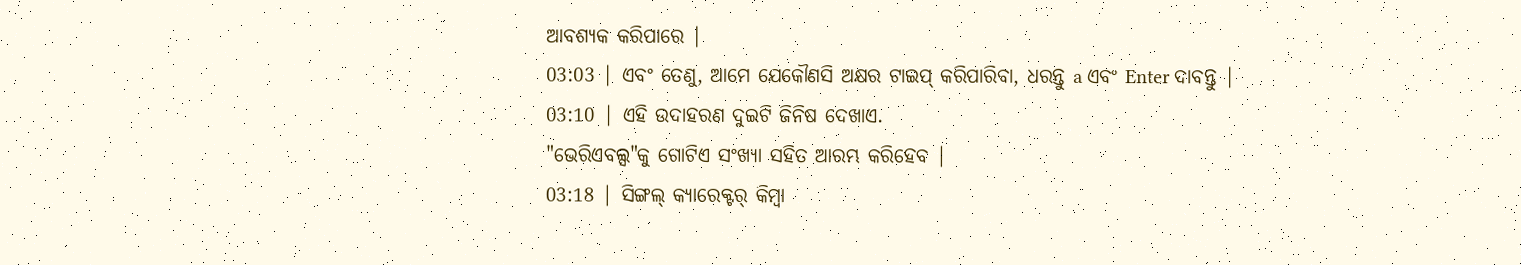ଆବଶ୍ୟକ କରିପାରେ |
03:03 | ଏବଂ ତେଣୁ, ଆମେ ଯେକୌଣସି ଅକ୍ଷର ଟାଇପ୍ କରିପାରିବା, ଧରନ୍ତୁ a ଏବଂ Enter ଦାବନ୍ତୁ |
03:10 | ଏହି ଉଦାହରଣ ଦୁଇଟି ଜିନିଷ ଦେଖାଏ.
"ଭେରିଏବଲ୍ସ"କୁ ଗୋଟିଏ ସଂଖ୍ୟା ସହିତ ଆରମ୍ଭ କରିହେବ |
03:18 | ସିଙ୍ଗଲ୍ କ୍ୟାରେକ୍ଟର୍ କିମ୍ୱା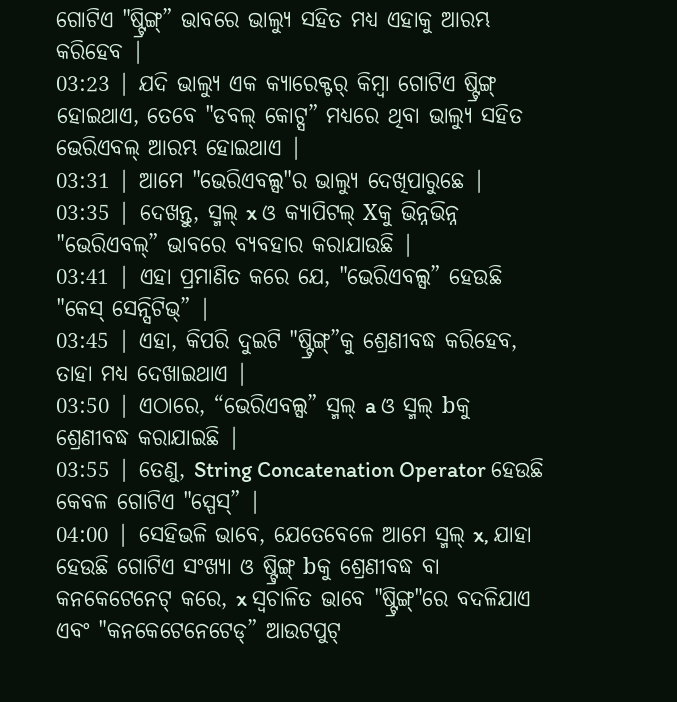ଗୋଟିଏ "ଷ୍ଟ୍ରିଙ୍ଗ୍” ଭାବରେ ଭାଲ୍ୟୁ ସହିତ ମଧ୍ୟ ଏହାକୁ ଆରମ୍ଭ କରିହେବ |
03:23 | ଯଦି ଭାଲ୍ୟୁ ଏକ କ୍ୟାରେକ୍ଟର୍ କିମ୍ୱା ଗୋଟିଏ ଷ୍ଟ୍ରିଙ୍ଗ୍ ହୋଇଥାଏ, ତେବେ "ଡବଲ୍ କୋଟ୍ସ” ମଧ୍ୟରେ ଥିବା ଭାଲ୍ୟୁ ସହିତ ଭେରିଏବଲ୍ ଆରମ୍ଭ ହୋଇଥାଏ |
03:31 | ଆମେ "ଭେରିଏବଲ୍ସ"ର ଭାଲ୍ୟୁ ଦେଖିପାରୁଛେ |
03:35 | ଦେଖନ୍ତୁ, ସ୍ମଲ୍ x ଓ କ୍ୟାପିଟଲ୍ Xକୁ ଭିନ୍ନଭିନ୍ନ "ଭେରିଏବଲ୍” ଭାବରେ ବ୍ୟବହାର କରାଯାଉଛି |
03:41 | ଏହା ପ୍ରମାଣିତ କରେ ଯେ, "ଭେରିଏବଲ୍ସ” ହେଉଛି "କେସ୍ ସେନ୍ସିଟିଭ୍” |
03:45 | ଏହା, କିପରି ଦୁଇଟି "ଷ୍ଟ୍ରିଙ୍ଗ୍”କୁ ଶ୍ରେଣୀବଦ୍ଧ କରିହେବ, ତାହା ମଧ୍ୟ ଦେଖାଇଥାଏ |
03:50 | ଏଠାରେ, “ଭେରିଏବଲ୍ସ” ସ୍ମଲ୍ a ଓ ସ୍ମଲ୍ bକୁ ଶ୍ରେଣୀବଦ୍ଧ କରାଯାଇଛି |
03:55 | ତେଣୁ, String Concatenation Operator ହେଉଛି କେବଳ ଗୋଟିଏ "ସ୍ପେସ୍” |
04:00 | ସେହିଭଳି ଭାବେ, ଯେତେବେଳେ ଆମେ ସ୍ମଲ୍ x, ଯାହା ହେଉଛି ଗୋଟିଏ ସଂଖ୍ୟା ଓ ଷ୍ଟ୍ରିଙ୍ଗ୍ bକୁ ଶ୍ରେଣୀବଦ୍ଧ ବା କନକେଟେନେଟ୍ କରେ, x ସ୍ୱଚାଳିତ ଭାବେ "ଷ୍ଟ୍ରିଙ୍ଗ୍"ରେ ବଦଳିଯାଏ
ଏବଂ "କନକେଟେନେଟେଡ୍” ଆଉଟପୁଟ୍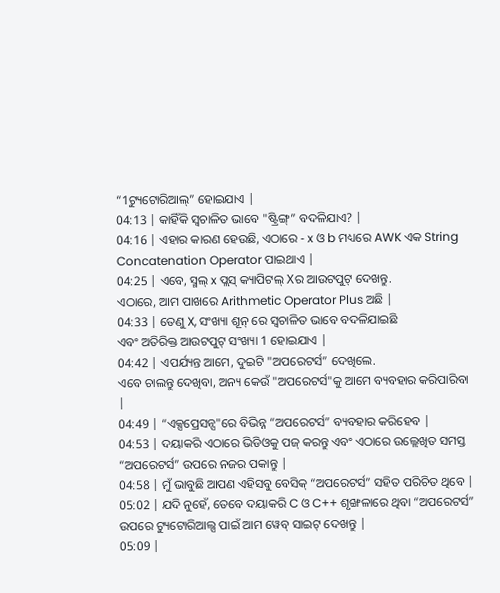“1ଟ୍ୟୁଟୋରିଆଲ୍” ହୋଇଯାଏ |
04:13 | କାହିଁକି ସ୍ୱଚାଳିତ ଭାବେ "ଷ୍ଟ୍ରିଙ୍ଗ୍” ବଦଳିଯାଏ? |
04:16 | ଏହାର କାରଣ ହେଉଛି, ଏଠାରେ - x ଓ b ମଧ୍ୟରେ AWK ଏକ String Concatenation Operator ପାଇଥାଏ |
04:25 | ଏବେ, ସ୍ମଲ୍ x ପ୍ଲସ୍ କ୍ୟାପିଟଲ୍ Xର ଆଉଟପୁଟ୍ ଦେଖନ୍ତୁ.
ଏଠାରେ, ଆମ ପାଖରେ Arithmetic Operator Plus ଅଛି |
04:33 | ତେଣୁ X, ସଂଖ୍ୟା ଶୂନ୍ ରେ ସ୍ୱଚାଳିତ ଭାବେ ବଦଳିଯାଇଛି
ଏବଂ ଅତିରିକ୍ତ ଆଉଟପୁଟ୍ ସଂଖ୍ୟା 1 ହୋଇଯାଏ |
04:42 | ଏପର୍ଯ୍ୟନ୍ତ ଆମେ, ଦୁଇଟି "ଅପରେଟର୍ସ” ଦେଖିଲେ.
ଏବେ ଚାଲନ୍ତୁ ଦେଖିବା, ଅନ୍ୟ କେଉଁ "ଅପରେଟର୍ସ"କୁ ଆମେ ବ୍ୟବହାର କରିପାରିବା |
04:49 | “ଏକ୍ସପ୍ରେସନ୍ସ"ରେ ବିଭିନ୍ନ “ଅପରେଟର୍ସ” ବ୍ୟବହାର କରିହେବ |
04:53 | ଦୟାକରି ଏଠାରେ ଭିଡିଓକୁ ପଜ୍ କରନ୍ତୁ ଏବଂ ଏଠାରେ ଉଲ୍ଲେଖିତ ସମସ୍ତ “ଅପରେଟର୍ସ” ଉପରେ ନଜର ପକାନ୍ତୁ |
04:58 | ମୁଁ ଭାବୁଛି ଆପଣ ଏହିସବୁ ବେସିକ୍ “ଅପରେଟର୍ସ” ସହିତ ପରିଚିତ ଥିବେ |
05:02 | ଯଦି ନୁହେଁ, ତେବେ ଦୟାକରି C ଓ C++ ଶୃଙ୍ଖଳାରେ ଥିବା “ଅପରେଟର୍ସ” ଉପରେ ଟ୍ୟୁଟୋରିଆଲ୍ସ ପାଇଁ ଆମ ୱେବ୍ ସାଇଟ୍ ଦେଖନ୍ତୁ |
05:09 |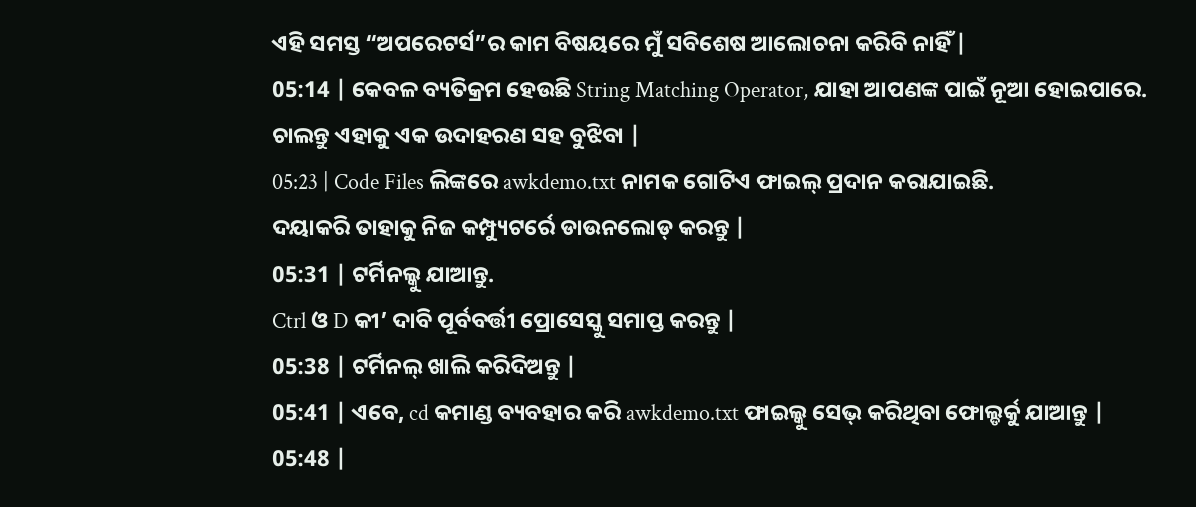ଏହି ସମସ୍ତ “ଅପରେଟର୍ସ”ର କାମ ବିଷୟରେ ମୁଁ ସବିଶେଷ ଆଲୋଚନା କରିବି ନାହିଁ |
05:14 | କେବଳ ବ୍ୟତିକ୍ରମ ହେଉଛି String Matching Operator, ଯାହା ଆପଣଙ୍କ ପାଇଁ ନୂଆ ହୋଇପାରେ.
ଚାଲନ୍ତୁ ଏହାକୁ ଏକ ଉଦାହରଣ ସହ ବୁଝିବା |
05:23 | Code Files ଲିଙ୍କରେ awkdemo.txt ନାମକ ଗୋଟିଏ ଫାଇଲ୍ ପ୍ରଦାନ କରାଯାଇଛି.
ଦୟାକରି ତାହାକୁ ନିଜ କମ୍ପ୍ୟୁଟର୍ରେ ଡାଉନଲୋଡ୍ କରନ୍ତୁ |
05:31 | ଟର୍ମିନଲ୍କୁ ଯାଆନ୍ତୁ.
Ctrl ଓ D କୀ’ ଦାବି ପୂର୍ବବର୍ତ୍ତୀ ପ୍ରୋସେସ୍କୁ ସମାପ୍ତ କରନ୍ତୁ |
05:38 | ଟର୍ମିନଲ୍ ଖାଲି କରିଦିଅନ୍ତୁ |
05:41 | ଏବେ, cd କମାଣ୍ଡ ବ୍ୟବହାର କରି awkdemo.txt ଫାଇଲ୍କୁ ସେଭ୍ କରିଥିବା ଫୋଲ୍ଡର୍କୁ ଯାଆନ୍ତୁ |
05:48 |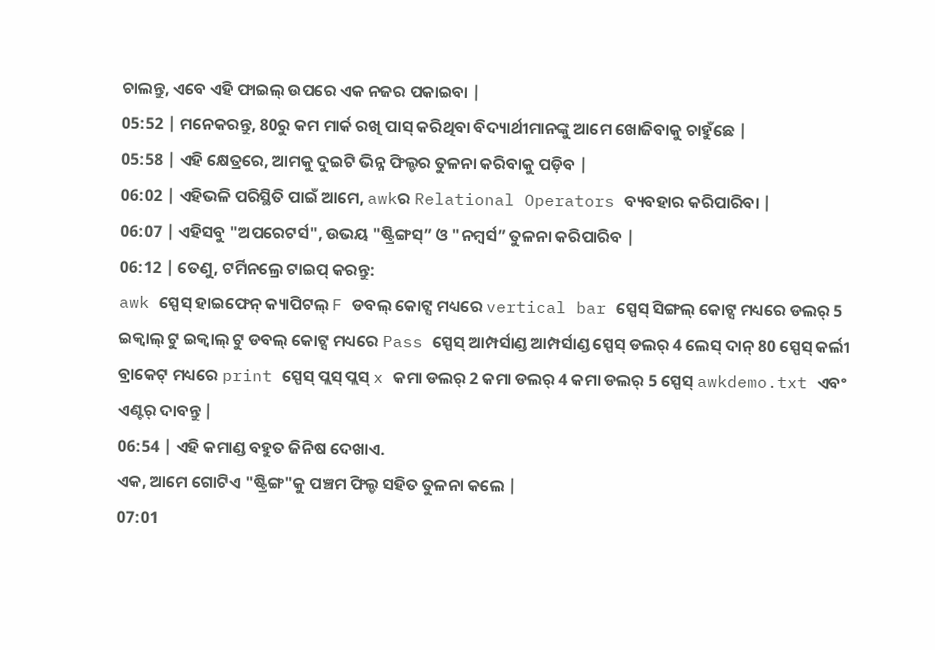ଚାଲନ୍ତୁ, ଏବେ ଏହି ଫାଇଲ୍ ଉପରେ ଏକ ନଜର ପକାଇବା |
05:52 | ମନେକରନ୍ତୁ, 80ରୁ କମ ମାର୍କ ରଖି ପାସ୍ କରିଥିବା ବିଦ୍ୟାର୍ଥୀମାନଙ୍କୁ ଆମେ ଖୋଜିବାକୁ ଚାହୁଁଛେ |
05:58 | ଏହି କ୍ଷେତ୍ରରେ, ଆମକୁ ଦୁଇଟି ଭିନ୍ନ ଫିଲ୍ଡର ତୁଳନା କରିବାକୁ ପଡ଼ିବ |
06:02 | ଏହିଭଳି ପରିସ୍ଥିତି ପାଇଁ ଆମେ, awkର Relational Operators ବ୍ୟବହାର କରିପାରିବା |
06:07 | ଏହିସବୁ "ଅପରେଟର୍ସ", ଉଭୟ "ଷ୍ଟ୍ରିଙ୍ଗସ୍” ଓ "ନମ୍ୱର୍ସ” ତୁଳନା କରିପାରିବ |
06:12 | ତେଣୁ, ଟର୍ମିନଲ୍ରେ ଟାଇପ୍ କରନ୍ତୁ:
awk ସ୍ପେସ୍ ହାଇଫେନ୍ କ୍ୟାପିଟଲ୍ F ଡବଲ୍ କୋଟ୍ସ ମଧ୍ୟରେ vertical bar ସ୍ପେସ୍ ସିଙ୍ଗଲ୍ କୋଟ୍ସ ମଧ୍ୟରେ ଡଲର୍ 5 ଇକ୍ୱାଲ୍ ଟୁ ଇକ୍ୱାଲ୍ ଟୁ ଡବଲ୍ କୋଟ୍ସ ମଧ୍ୟରେ Pass ସ୍ପେସ୍ ଆମ୍ପର୍ସାଣ୍ଡ ଆମ୍ପର୍ସାଣ୍ଡ ସ୍ପେସ୍ ଡଲର୍ 4 ଲେସ୍ ଦାନ୍ 80 ସ୍ପେସ୍ କର୍ଲୀ ବ୍ରାକେଟ୍ ମଧ୍ୟରେ print ସ୍ପେସ୍ ପ୍ଲସ୍ ପ୍ଲସ୍ x କମା ଡଲର୍ 2 କମା ଡଲର୍ 4 କମା ଡଲର୍ 5 ସ୍ପେସ୍ awkdemo.txt ଏବଂ ଏଣ୍ଟର୍ ଦାବନ୍ତୁ |
06:54 | ଏହି କମାଣ୍ଡ ବହୁତ ଜିନିଷ ଦେଖାଏ.
ଏକ, ଆମେ ଗୋଟିଏ "ଷ୍ଟ୍ରିଙ୍ଗ"କୁ ପଞ୍ଚମ ଫିଲ୍ଡ ସହିତ ତୁଳନା କଲେ |
07:01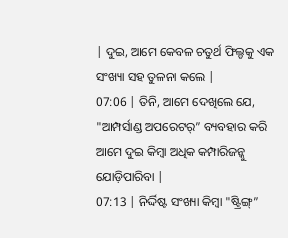| ଦୁଇ, ଆମେ କେବଳ ଚତୁର୍ଥ ଫିଲ୍ଡକୁ ଏକ ସଂଖ୍ୟା ସହ ତୁଳନା କଲେ |
07:06 | ତିନି, ଆମେ ଦେଖିଲେ ଯେ, "ଆମ୍ପର୍ସାଣ୍ଡ ଅପରେଟର୍” ବ୍ୟବହାର କରି ଆମେ ଦୁଇ କିମ୍ୱା ଅଧିକ କମ୍ପାରିଜନ୍କୁ ଯୋଡ଼ିପାରିବା |
07:13 | ନିର୍ଦ୍ଦିଷ୍ଟ ସଂଖ୍ୟା କିମ୍ୱା "ଷ୍ଟ୍ରିଙ୍ଗ୍”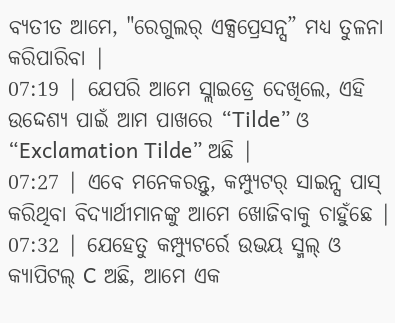ବ୍ୟତୀତ ଆମେ, "ରେଗୁଲର୍ ଏକ୍ସପ୍ରେସନ୍ସ” ମଧ୍ୟ ତୁଳନା କରିପାରିବା |
07:19 | ଯେପରି ଆମେ ସ୍ଲାଇଡ୍ରେ ଦେଖିଲେ, ଏହି ଉଦ୍ଦେଶ୍ୟ ପାଇଁ ଆମ ପାଖରେ “Tilde” ଓ “Exclamation Tilde” ଅଛି |
07:27 | ଏବେ ମନେକରନ୍ତୁ, କମ୍ପ୍ୟୁଟର୍ ସାଇନ୍ସ ପାସ୍ କରିଥିବା ବିଦ୍ୟାର୍ଥୀମାନଙ୍କୁ ଆମେ ଖୋଜିବାକୁ ଚାହୁଁଛେ |
07:32 | ଯେହେତୁ କମ୍ପ୍ୟୁଟର୍ରେ ଉଭୟ ସ୍ମଲ୍ ଓ କ୍ୟାପିଟଲ୍ C ଅଛି, ଆମେ ଏକ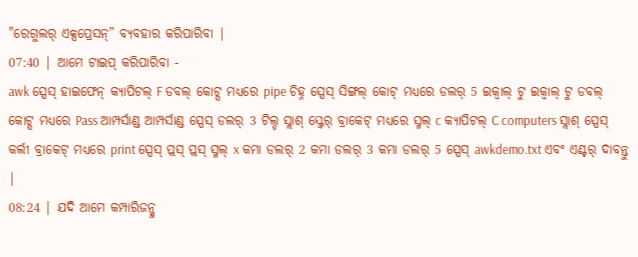"ରେଗୁଲର୍ ଏକ୍ସପ୍ରେସନ୍” ବ୍ୟବହାର କରିପାରିବା |
07:40 | ଆମେ ଟାଇପ୍ କରିପାରିବା -
awk ସ୍ପେସ୍ ହାଇଫେନ୍ କ୍ୟାପିଟଲ୍ F ଡବଲ୍ କୋଟ୍ସ ମଧ୍ୟରେ pipe ଚିହ୍ନ ସ୍ପେସ୍ ସିଙ୍ଗଲ୍ କୋଟ୍ ମଧ୍ୟରେ ଡଲର୍ 5 ଇକ୍ୱାଲ୍ ଟୁ ଇକ୍ୱାଲ୍ ଟୁ ଡବଲ୍ କୋଟ୍ସ ମଧ୍ୟରେ Pass ଆମ୍ପର୍ସାଣ୍ଡ ଆମ୍ପର୍ସାଣ୍ଡ ସ୍ପେସ୍ ଡଲର୍ 3 ଟିଲ୍ଡ ସ୍ଲାଶ୍ ସ୍କ୍ୱେର୍ ବ୍ରାକେଟ୍ ମଧ୍ୟରେ ସ୍ମଲ୍ c କ୍ୟାପିଟଲ୍ C computers ସ୍ଲାଶ୍ ସ୍ପେସ୍ କର୍ଲୀ ବ୍ରାକେଟ୍ ମଧ୍ୟରେ print ସ୍ପେସ୍ ପ୍ଲସ୍ ପ୍ଲସ୍ ସ୍ମଲ୍ x କମା ଡଲର୍ 2 କମା ଡଲର୍ 3 କମା ଡଲର୍ 5 ସ୍ପେସ୍ awkdemo.txt ଏବଂ ଏଣ୍ଟର୍ ଦାବନ୍ତୁ |
08:24 | ଯଦି ଆମେ କମ୍ପାରିଜନ୍କୁ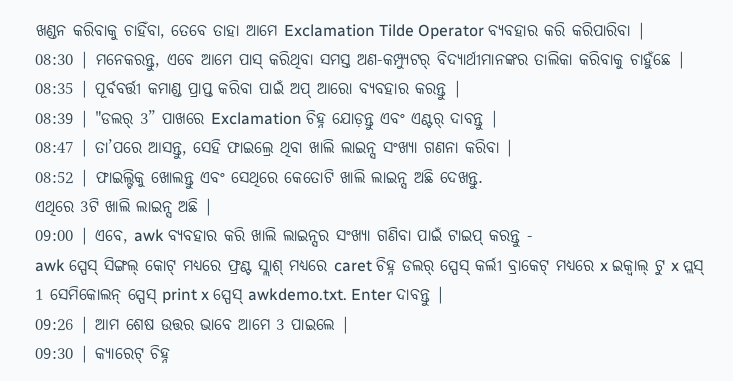ଖଣ୍ଡନ କରିବାକୁ ଚାହିଁବା, ତେବେ ତାହା ଆମେ Exclamation Tilde Operator ବ୍ୟବହାର କରି କରିପାରିବା |
08:30 | ମନେକରନ୍ତୁ, ଏବେ ଆମେ ପାସ୍ କରିଥିବା ସମସ୍ତ ଅଣ-କମ୍ପ୍ୟୁଟର୍ ବିଦ୍ୟାର୍ଥୀମାନଙ୍କର ତାଲିକା କରିବାକୁ ଚାହୁଁଛେ |
08:35 | ପୂର୍ବବର୍ତ୍ତୀ କମାଣ୍ଡ ପ୍ରାପ୍ତ କରିବା ପାଇଁ ଅପ୍ ଆରୋ ବ୍ୟବହାର କରନ୍ତୁ |
08:39 | "ଡଲର୍ 3” ପାଖରେ Exclamation ଚିହ୍ନ ଯୋଡ଼ନ୍ତୁ ଏବଂ ଏଣ୍ଟର୍ ଦାବନ୍ତୁ |
08:47 | ତା’ପରେ ଆସନ୍ତୁ, ସେହି ଫାଇଲ୍ରେ ଥିବା ଖାଲି ଲାଇନ୍ସ ସଂଖ୍ୟା ଗଣନା କରିବା |
08:52 | ଫାଇଲ୍ଟିକୁ ଖୋଲନ୍ତୁ ଏବଂ ସେଥିରେ କେତୋଟି ଖାଲି ଲାଇନ୍ସ ଅଛି ଦେଖନ୍ତୁ.
ଏଥିରେ 3ଟି ଖାଲି ଲାଇନ୍ସ ଅଛି |
09:00 | ଏବେ, awk ବ୍ୟବହାର କରି ଖାଲି ଲାଇନ୍ସର ସଂଖ୍ୟା ଗଣିବା ପାଇଁ ଟାଇପ୍ କରନ୍ତୁ -
awk ସ୍ପେସ୍ ସିଙ୍ଗଲ୍ କୋଟ୍ ମଧ୍ୟରେ ଫ୍ରଣ୍ଟ ସ୍ଲାଶ୍ ମଧ୍ୟରେ caret ଚିହ୍ନ ଡଲର୍ ସ୍ପେସ୍ କର୍ଲୀ ବ୍ରାକେଟ୍ ମଧ୍ୟରେ x ଇକ୍ୱାଲ୍ ଟୁ x ପ୍ଲସ୍ 1 ସେମିକୋଲନ୍ ସ୍ପେସ୍ print x ସ୍ପେସ୍ awkdemo.txt. Enter ଦାବନ୍ତୁ |
09:26 | ଆମ ଶେଷ ଉତ୍ତର ଭାବେ ଆମେ 3 ପାଇଲେ |
09:30 | କ୍ୟାରେଟ୍ ଚିହ୍ନ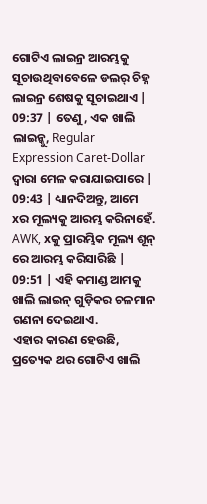ଗୋଟିଏ ଲାଇନ୍ର ଆରମ୍ଭକୁ ସୂଚାଉଥିବାବେଳେ ଡଲର୍ ଚିହ୍ନ ଲାଇନ୍ର ଶେଷକୁ ସୂଚାଇଥାଏ |
09:37 | ତେଣୁ, ଏକ ଖାଲି ଲାଇନ୍କୁ, Regular Expression Caret-Dollar ଦ୍ୱାରା ମେଳ କରାଯାଇପାରେ |
09:43 | ଧ୍ୟାନଦିଅନ୍ତୁ, ଆମେ xର ମୂଲ୍ୟକୁ ଆରମ୍ଭ କରିନାହେଁ.
AWK, xକୁ ପ୍ରାରମ୍ଭିକ ମୂଲ୍ୟ ଶୂନ୍ ରେ ଆରମ୍ଭ କରିସାରିଛି |
09:51 | ଏହି କମାଣ୍ଡ ଆମକୁ ଖାଲି ଲାଇନ୍ ଗୁଡ଼ିକର ଚଳମାନ ଗଣନା ଦେଇଥାଏ.
ଏହାର କାରଣ ହେଉଛି, ପ୍ରତ୍ୟେକ ଥର ଗୋଟିଏ ଖାଲି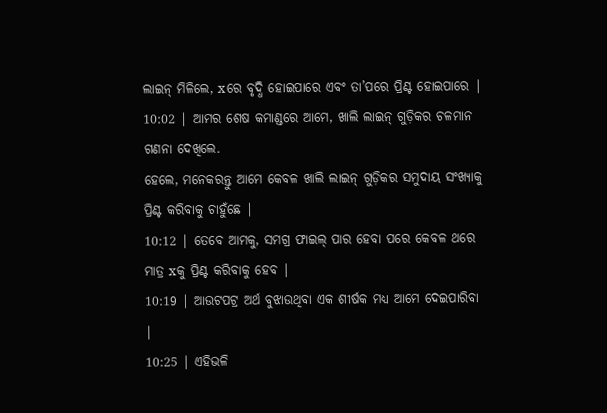ଲାଇନ୍ ମିଳିଲେ, xରେ ବୃଦ୍ଧି ହୋଇପାରେ ଏବଂ ତା’ପରେ ପ୍ରିଣ୍ଟ ହୋଇପାରେ |
10:02 | ଆମର ଶେଷ କମାଣ୍ଡରେ ଆମେ, ଖାଲି ଲାଇନ୍ ଗୁଡ଼ିକର ଚଳମାନ ଗଣନା ଦେଖିଲେ.
ହେଲେ, ମନେକରନ୍ତୁ ଆମେ କେବଳ ଖାଲି ଲାଇନ୍ ଗୁଡ଼ିକର ସମୁଦାୟ ସଂଖ୍ୟାକୁ ପ୍ରିଣ୍ଟ କରିବାକୁ ଚାହୁଁଛେ |
10:12 | ତେବେ ଆମକୁ, ସମଗ୍ର ଫାଇଲ୍ ପାର ହେବା ପରେ କେବଳ ଥରେ ମାତ୍ର xକୁ ପ୍ରିଣ୍ଟ କରିବାକୁ ହେବ |
10:19 | ଆଉଟପଟ୍ର ଅର୍ଥ ବୁଝାଉଥିବା ଏକ ଶୀର୍ଷକ ମଧ୍ୟ ଆମେ ଦେଇପାରିବା |
10:25 | ଏହିଭଳି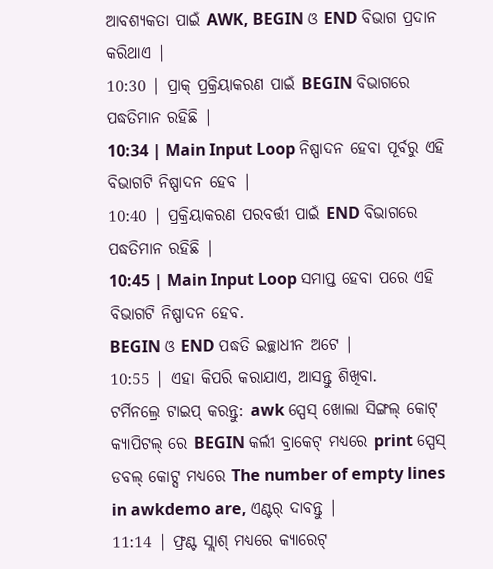ଆବଶ୍ୟକତା ପାଇଁ AWK, BEGIN ଓ END ବିଭାଗ ପ୍ରଦାନ କରିଥାଏ |
10:30 | ପ୍ରାକ୍ ପ୍ରକ୍ରିୟାକରଣ ପାଇଁ BEGIN ବିଭାଗରେ ପଦ୍ଧତିମାନ ରହିଛି |
10:34 | Main Input Loop ନିଷ୍ପାଦନ ହେବା ପୂର୍ବରୁ ଏହି ବିଭାଗଟି ନିଷ୍ପାଦନ ହେବ |
10:40 | ପ୍ରକ୍ରିୟାକରଣ ପରବର୍ତ୍ତୀ ପାଇଁ END ବିଭାଗରେ ପଦ୍ଧତିମାନ ରହିଛି |
10:45 | Main Input Loop ସମାପ୍ତ ହେବା ପରେ ଏହି ବିଭାଗଟି ନିଷ୍ପାଦନ ହେବ.
BEGIN ଓ END ପଦ୍ଧତି ଇଚ୍ଛାଧୀନ ଅଟେ |
10:55 | ଏହା କିପରି କରାଯାଏ, ଆସନ୍ତୁ ଶିଖିବା.
ଟର୍ମିନଲ୍ରେ ଟାଇପ୍ କରନ୍ତୁ: awk ସ୍ପେସ୍ ଖୋଲା ସିଙ୍ଗଲ୍ କୋଟ୍ କ୍ୟାପିଟଲ୍ ରେ BEGIN କର୍ଲୀ ବ୍ରାକେଟ୍ ମଧ୍ୟରେ print ସ୍ପେସ୍ ଡବଲ୍ କୋଟ୍ସ ମଧ୍ୟରେ The number of empty lines in awkdemo are, ଏଣ୍ଟର୍ ଦାବନ୍ତୁ |
11:14 | ଫ୍ରଣ୍ଟ ସ୍ଲାଶ୍ ମଧ୍ୟରେ କ୍ୟାରେଟ୍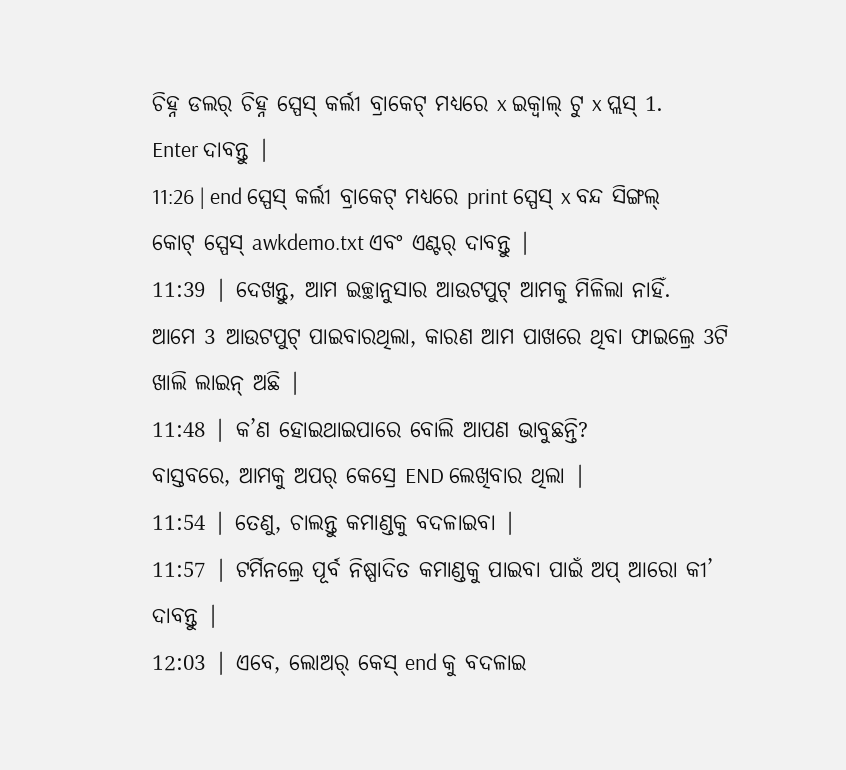ଚିହ୍ନ ଡଲର୍ ଚିହ୍ନ ସ୍ପେସ୍ କର୍ଲୀ ବ୍ରାକେଟ୍ ମଧ୍ୟରେ x ଇକ୍ୱାଲ୍ ଟୁ x ପ୍ଲସ୍ 1.
Enter ଦାବନ୍ତୁ |
11:26 | end ସ୍ପେସ୍ କର୍ଲୀ ବ୍ରାକେଟ୍ ମଧ୍ୟରେ print ସ୍ପେସ୍ x ବନ୍ଦ ସିଙ୍ଗଲ୍ କୋଟ୍ ସ୍ପେସ୍ awkdemo.txt ଏବଂ ଏଣ୍ଟର୍ ଦାବନ୍ତୁ |
11:39 | ଦେଖନ୍ତୁ, ଆମ ଇଚ୍ଛାନୁସାର ଆଉଟପୁଟ୍ ଆମକୁ ମିଳିଲା ନାହିଁ.
ଆମେ 3 ଆଉଟପୁଟ୍ ପାଇବାରଥିଲା, କାରଣ ଆମ ପାଖରେ ଥିବା ଫାଇଲ୍ରେ 3ଟି ଖାଲି ଲାଇନ୍ ଅଛି |
11:48 | କ’ଣ ହୋଇଥାଇପାରେ ବୋଲି ଆପଣ ଭାବୁଛନ୍ତି?
ବାସ୍ତବରେ, ଆମକୁ ଅପର୍ କେସ୍ରେ END ଲେଖିବାର ଥିଲା |
11:54 | ତେଣୁ, ଚାଲନ୍ତୁ କମାଣ୍ଡକୁ ବଦଳାଇବା |
11:57 | ଟର୍ମିନଲ୍ରେ ପୂର୍ବ ନିଷ୍ପାଦିତ କମାଣ୍ଡକୁ ପାଇବା ପାଇଁ ଅପ୍ ଆରୋ କୀ’ ଦାବନ୍ତୁ |
12:03 | ଏବେ, ଲୋଅର୍ କେସ୍ end କୁ ବଦଳାଇ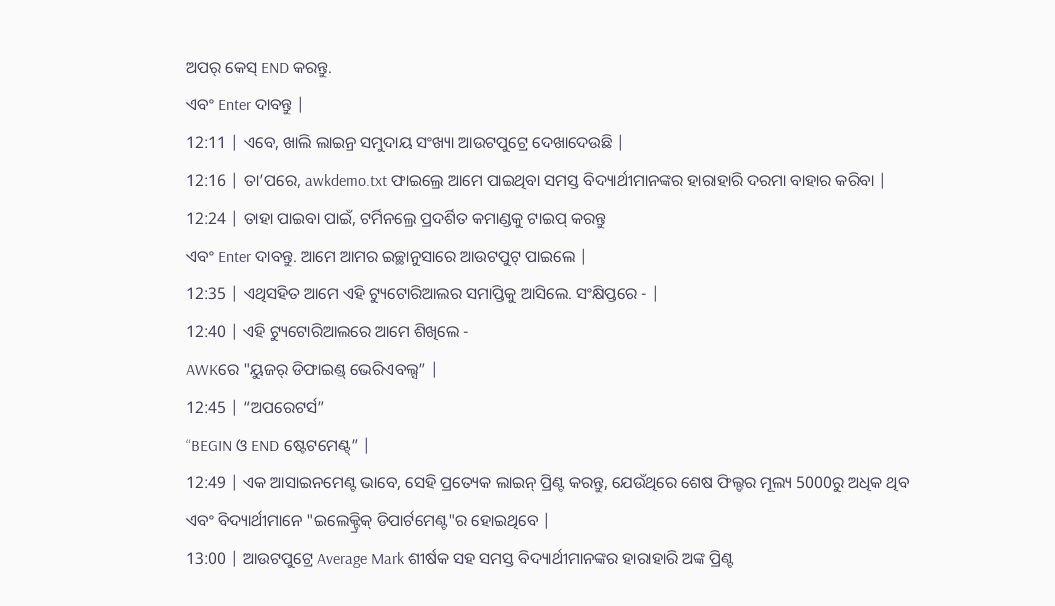ଅପର୍ କେସ୍ END କରନ୍ତୁ.
ଏବଂ Enter ଦାବନ୍ତୁ |
12:11 | ଏବେ, ଖାଲି ଲାଇନ୍ର ସମୁଦାୟ ସଂଖ୍ୟା ଆଉଟପୁଟ୍ରେ ଦେଖାଦେଉଛି |
12:16 | ତା’ପରେ, awkdemo.txt ଫାଇଲ୍ରେ ଆମେ ପାଇଥିବା ସମସ୍ତ ବିଦ୍ୟାର୍ଥୀମାନଙ୍କର ହାରାହାରି ଦରମା ବାହାର କରିବା |
12:24 | ତାହା ପାଇବା ପାଇଁ, ଟର୍ମିନଲ୍ରେ ପ୍ରଦର୍ଶିତ କମାଣ୍ଡକୁ ଟାଇପ୍ କରନ୍ତୁ
ଏବଂ Enter ଦାବନ୍ତୁ. ଆମେ ଆମର ଇଚ୍ଛାନୁସାରେ ଆଉଟପୁଟ୍ ପାଇଲେ |
12:35 | ଏଥିସହିତ ଆମେ ଏହି ଟ୍ୟୁଟୋରିଆଲର ସମାପ୍ତିକୁ ଆସିଲେ. ସଂକ୍ଷିପ୍ତରେ - |
12:40 | ଏହି ଟ୍ୟୁଟୋରିଆଲରେ ଆମେ ଶିଖିଲେ -
AWKରେ "ୟୁଜର୍ ଡିଫାଇଣ୍ଡ୍ ଭେରିଏବଲ୍ସ” |
12:45 | “ଅପରେଟର୍ସ”
“BEGIN ଓ END ଷ୍ଟେଟମେଣ୍ଟ୍” |
12:49 | ଏକ ଆସାଇନମେଣ୍ଟ ଭାବେ, ସେହି ପ୍ରତ୍ୟେକ ଲାଇନ୍ ପ୍ରିଣ୍ଟ କରନ୍ତୁ, ଯେଉଁଥିରେ ଶେଷ ଫିଲ୍ଡର ମୂଲ୍ୟ 5000ରୁ ଅଧିକ ଥିବ
ଏବଂ ବିଦ୍ୟାର୍ଥୀମାନେ "ଇଲେକ୍ଟ୍ରିକ୍ ଡିପାର୍ଟମେଣ୍ଟ"ର ହୋଇଥିବେ |
13:00 | ଆଉଟପୁଟ୍ରେ Average Mark ଶୀର୍ଷକ ସହ ସମସ୍ତ ବିଦ୍ୟାର୍ଥୀମାନଙ୍କର ହାରାହାରି ଅଙ୍କ ପ୍ରିଣ୍ଟ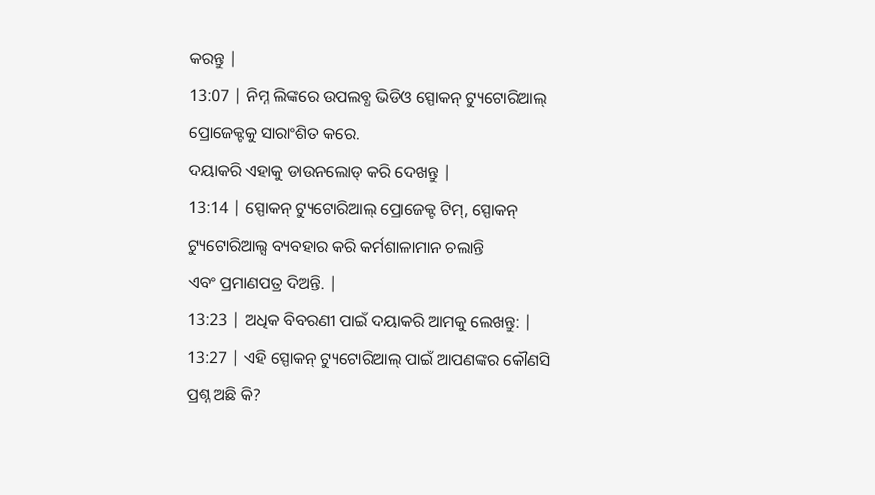କରନ୍ତୁ |
13:07 | ନିମ୍ନ ଲିଙ୍କରେ ଉପଲବ୍ଧ ଭିଡିଓ ସ୍ପୋକନ୍ ଟ୍ୟୁଟୋରିଆଲ୍ ପ୍ରୋଜେକ୍ଟକୁ ସାରାଂଶିତ କରେ.
ଦୟାକରି ଏହାକୁ ଡାଉନଲୋଡ୍ କରି ଦେଖନ୍ତୁ |
13:14 | ସ୍ପୋକନ୍ ଟ୍ୟୁଟୋରିଆଲ୍ ପ୍ରୋଜେକ୍ଟ ଟିମ୍, ସ୍ପୋକନ୍ ଟ୍ୟୁଟୋରିଆଲ୍ସ ବ୍ୟବହାର କରି କର୍ମଶାଳାମାନ ଚଲାନ୍ତି
ଏବଂ ପ୍ରମାଣପତ୍ର ଦିଅନ୍ତି. |
13:23 | ଅଧିକ ବିବରଣୀ ପାଇଁ ଦୟାକରି ଆମକୁ ଲେଖନ୍ତୁ: |
13:27 | ଏହି ସ୍ପୋକନ୍ ଟ୍ୟୁଟୋରିଆଲ୍ ପାଇଁ ଆପଣଙ୍କର କୌଣସି ପ୍ରଶ୍ନ ଅଛି କି?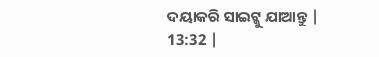ଦୟାକରି ସାଇଟ୍କୁ ଯାଆନ୍ତୁ |
13:32 |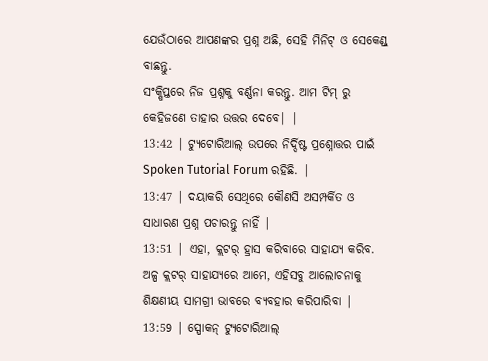ଯେଉଁଠାରେ ଆପଣଙ୍କର ପ୍ରଶ୍ନ ଅଛି, ସେହି ମିନିଟ୍ ଓ ସେକେଣ୍ଡ୍ ବାଛନ୍ତୁ.
ସଂକ୍ଷିପ୍ତରେ ନିଜ ପ୍ରଶ୍ନକୁ ବର୍ଣ୍ଣନା କରନ୍ତୁ. ଆମ ଟିମ୍ ରୁ କେହିଜଣେ ତାହାର ଉତ୍ତର ଦେବେ| |
13:42 | ଟ୍ୟୁଟୋରିଆଲ୍ ଉପରେ ନିର୍ଦ୍ଦିଷ୍ଟ ପ୍ରଶ୍ନୋତ୍ତର ପାଇଁ Spoken Tutorial Forum ରହିଛି. |
13:47 | ଦୟାକରି ସେଥିରେ କୌଣସି ଅସମ୍ପର୍କିତ ଓ ସାଧାରଣ ପ୍ରଶ୍ନ ପଚାରନ୍ତୁ ନାହିଁ |
13:51 | ଏହା, କ୍ଲଟର୍ ହ୍ରାସ କରିବାରେ ସାହାଯ୍ୟ କରିବ.
ଅଳ୍ପ କ୍ଲଟର୍ ସାହାଯ୍ୟରେ ଆମେ, ଏହିସବୁ ଆଲୋଚନାକୁ ଶିକ୍ଷଣୀୟ ସାମଗ୍ରୀ ଭାବରେ ବ୍ୟବହାର କରିପାରିବା |
13:59 | ସ୍ପୋକନ୍ ଟ୍ୟୁଟୋରିଆଲ୍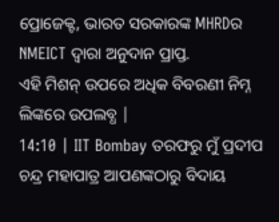ପ୍ରୋଜେକ୍ଟ, ଭାରତ ସରକାରଙ୍କ MHRDର NMEICT ଦ୍ୱାରା ଅନୁଦାନ ପ୍ରାପ୍ତ.
ଏହି ମିଶନ୍ ଉପରେ ଅଧିକ ବିବରଣୀ ନିମ୍ନ ଲିଙ୍କରେ ଉପଲବ୍ଧ |
14:10 | IIT Bombay ତରଫରୁ ମୁଁ ପ୍ରଦୀପ ଚନ୍ଦ୍ର ମହାପାତ୍ର ଆପଣଙ୍କଠାରୁ ବିଦାୟ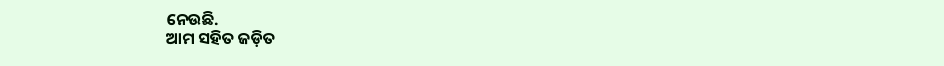ନେଉଛି.
ଆମ ସହିତ ଜଡ଼ିତ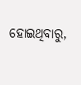ହୋଇଥିବାରୁ,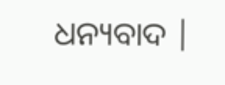ଧନ୍ୟବାଦ |